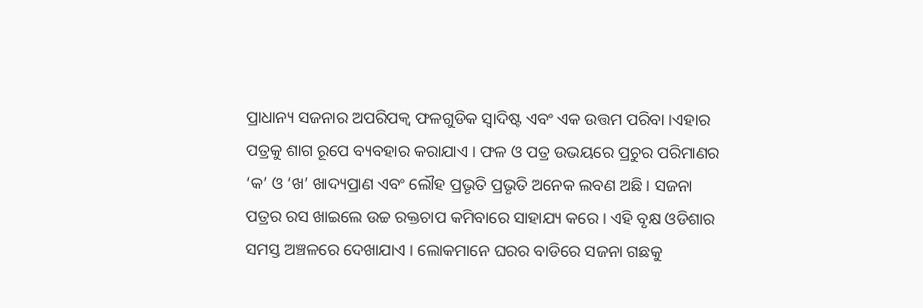ପ୍ରାଧାନ୍ୟ ସଜନାର ଅପରିପକ୍ଵ ଫଳଗୁଡିକ ସ୍ଵାଦିଷ୍ଟ ଏବଂ ଏକ ଉତ୍ତମ ପରିବା ।ଏହାର ପତ୍ରକୁ ଶାଗ ରୂପେ ବ୍ୟବହାର କରାଯାଏ । ଫଳ ଓ ପତ୍ର ଉଭୟରେ ପ୍ରଚୁର ପରିମାଣର ‘କ’ ଓ ‘ଖ’ ଖାଦ୍ୟପ୍ରାଣ ଏବଂ ଲୌହ ପ୍ରଭୃତି ପ୍ରଭୃତି ଅନେକ ଲବଣ ଅଛି । ସଜନା ପତ୍ରର ରସ ଖାଇଲେ ଉଚ୍ଚ ରକ୍ତଚାପ କମିବାରେ ସାହାଯ୍ୟ କରେ । ଏହି ବୃକ୍ଷ ଓଡିଶାର ସମସ୍ତ ଅଞ୍ଚଳରେ ଦେଖାଯାଏ । ଲୋକମାନେ ଘରର ବାଡିରେ ସଜନା ଗଛକୁ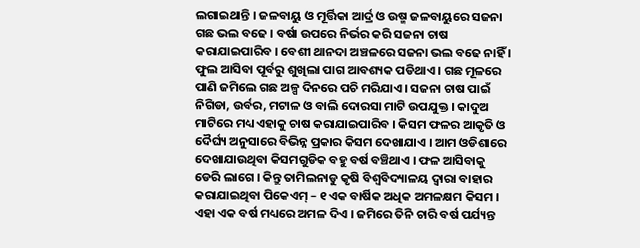ଲଗାଇଥାନ୍ତି । ଜଳବାୟୁ ଓ ମୂର୍ତ୍ତିକା ଆର୍ଦ୍ର ଓ ଉଷ୍ମ ଜଳବାୟୁରେ ସଜନା ଗଛ ଭଲ ବଢେ । ବର୍ଷା ଉପରେ ନିର୍ଭର କରି ସଜନା ଚାଷ କରାଯାଇପାରିବ । ବେଶୀ ଥାନଦା ଅଞ୍ଚଳରେ ସଜନା ଭଲ ବଢେ ନାହିଁ । ଫୁଲ ଆସିବା ପୂର୍ବରୁ ଶୁଖିଲା ପାଗ ଆବଶ୍ୟକ ପଡିଥାଏ । ଗଛ ମୂଳରେ ପାଣି ଜମିଲେ ଗଛ ଅଳ୍ପ ଦିନରେ ପଚି ମରିଯାଏ । ସଜନା ଚାଷ ପାଇଁ ନିଗିଡା, ଉର୍ବର, ମଟାଳ ଓ ବାଲି ଦୋରସା ମାଟି ଉପଯୁକ୍ତ । କାଦୁଅ ମାଟିରେ ମଧ୍ୟ ଏହାକୁ ଚାଷ କରାଯାଇପାରିବ । କିସମ ଫଳର ଆକୃତି ଓ ଦୈର୍ଘ୍ୟ ଅନୁସାରେ ବିଭିନ୍ନ ପ୍ରକାର କିସମ ଦେଖାଯାଏ । ଆମ ଓଡିଶାରେ ଦେଖାଯାଉଥିବା କିସମଗୁଡିକ ବହୁ ବର୍ଷ ବଞ୍ଚିଥାଏ । ଫଳ ଆସିବାକୁ ଡେରି ଲାଗେ । କିନ୍ତୁ ତାମିଲନାଡୁ କୃଷି ବିଶ୍ଵବିଦ୍ୟାଳୟ ଦ୍ଵାରା ବାହାର କରାଯାଇଥିବା ପିକେଏମ୍ – ୧ ଏକ ବାର୍ଷିକ ଅଧିକ ଅମଳକ୍ଷମ କିସମ । ଏହା ଏକ ବର୍ଷ ମଧ୍ୟରେ ଅମଳ ଦିଏ । ଜମିରେ ତିନି ଚାରି ବର୍ଷ ପର୍ଯ୍ୟନ୍ତ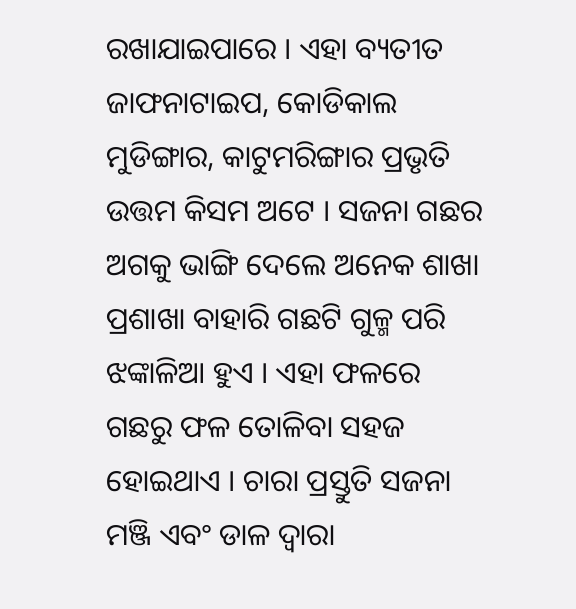ରଖାଯାଇପାରେ । ଏହା ବ୍ୟତୀତ ଜାଫନାଟାଇପ, କୋଡିକାଲ ମୁଡିଙ୍ଗାର, କାଟୁମରିଙ୍ଗାର ପ୍ରଭୃତି ଉତ୍ତମ କିସମ ଅଟେ । ସଜନା ଗଛର ଅଗକୁ ଭାଙ୍ଗି ଦେଲେ ଅନେକ ଶାଖା ପ୍ରଶାଖା ବାହାରି ଗଛଟି ଗୁଳ୍ମ ପରି ଝଙ୍କାଳିଆ ହୁଏ । ଏହା ଫଳରେ ଗଛରୁ ଫଳ ତୋଳିବା ସହଜ ହୋଇଥାଏ । ଚାରା ପ୍ରସ୍ତୁତି ସଜନା ମଞ୍ଜି ଏବଂ ଡାଳ ଦ୍ଵାରା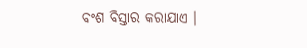ବଂଶ ବିସ୍ତାର କରାଯାଏ ।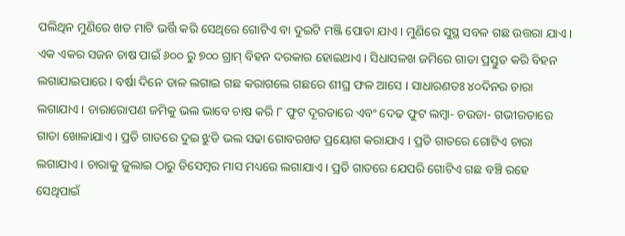ପଲିଥିନ ମୁଣିରେ ଖତ ମାଟି ଭର୍ତ୍ତି କରି ସେଥିରେ ଗୋଟିଏ ବା ଦୁଇଟି ମଞ୍ଜି ପୋତା ଯାଏ । ମୁଣିରେ ସୁସ୍ଥ ସବଳ ଗଛ ଉତ୍ତରା ଯାଏ । ଏକ ଏକର ସଜନ ଚାଷ ପାଇଁ ୬୦୦ ରୁ ୭୦୦ ଗ୍ରାମ୍ ବିହନ ଦରକାର ହୋଇଥାଏ । ସିଧାସଳଖ ଜମିରେ ଗାତା ପ୍ରସ୍ତୁତ କରି ବିହନ ଲଗାଯାଇପାରେ । ବର୍ଷା ଦିନେ ଡାଳ ଲଗାଇ ଗଛ କରାଗଲେ ଗଛରେ ଶୀଘ୍ର ଫଳ ଆସେ । ସାଧାରଣତଃ ୪୦ଦିନର ଚାରା ଲଗାଯାଏ । ଚାରାରୋପଣ ଜମିକୁ ଭଲ ଭାବେ ଚାଷ କରି ୮ ଫୁଟ ଦୂରତାରେ ଏବଂ ଦେଢ ଫୁଟ ଲମ୍ବା- ଚଉଡା- ଗଭୀରତାରେ ଗାତା ଖୋଳାଯାଏ । ପ୍ରତି ଗାତରେ ଦୁଇ ଝୁଡି ଭଲ ସଢା ଗୋବରଖତ ପ୍ରୟୋଗ କରାଯାଏ । ପ୍ରତି ଗାତରେ ଗୋଟିଏ ଚାରା ଲଗାଯାଏ । ଚାରାକୁ ଜୁଲାଇ ଠାରୁ ଡିସେମ୍ବର ମାସ ମଧ୍ୟରେ ଲଗାଯାଏ । ପ୍ରତି ଗାତରେ ଯେପରି ଗୋଟିଏ ଗଛ ବଞ୍ଚି ରହେ ସେଥିପାଇଁ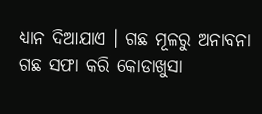ଧ୍ୟାନ ଦିଆଯାଏ । ଗଛ ମୂଳରୁ ଅନାବନା ଗଛ ସଫା କରି କୋଡାଖୁସା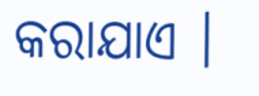କରାଯାଏ ।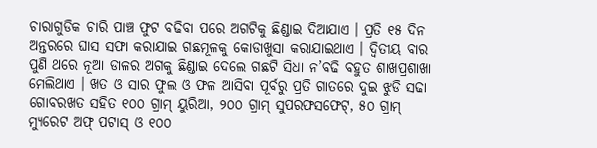ଚାରାଗୁଡିକ ଚାରି ପାଞ୍ଚ ଫୁଟ ବଢିବା ପରେ ଅଗଟିକୁ ଛିଣ୍ଡାଇ ଦିଆଯାଏ । ପ୍ରତି ୧୫ ଦିନ ଅନ୍ତରରେ ଘାସ ସଫା କରାଯାଇ ଗଛମୂଳକୁ କୋଡାଖୁସା କରାଯାଇଥାଏ । ଦ୍ଵିତୀୟ ବାର ପୁଣି ଥରେ ନୂଆ ଡାଳର ଅଗକୁ ଛିଣ୍ଡାଇ ଦେଲେ ଗଛଟି ସିଧା ନ’ବଢି ବହୁତ ଶାଖପ୍ରଶାଖା ମେଲିଥାଏ । ଖତ ଓ ସାର ଫୁଲ ଓ ଫଳ ଆସିବା ପୂର୍ବରୁ ପ୍ରତି ଗାତରେ ଦୁଇ ଝୁଡି ସଢା ଗୋବରଖତ ସହିତ ୧୦୦ ଗ୍ରାମ୍ ୟୁରିଆ, ୨୦୦ ଗ୍ରାମ୍ ସୁପରଫସଫେଟ୍, ୫୦ ଗ୍ରାମ୍ ମ୍ୟୁରେଟ ଅଫ୍ ପଟାସ୍ ଓ ୧୦୦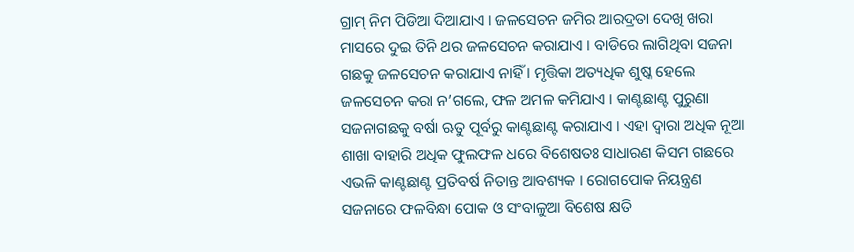ଗ୍ରାମ୍ ନିମ ପିଡିଆ ଦିଆଯାଏ । ଜଳସେଚନ ଜମିର ଆରଦ୍ରତା ଦେଖି ଖରା ମାସରେ ଦୁଇ ତିନି ଥର ଜଳସେଚନ କରାଯାଏ । ବାଡିରେ ଲାଗିଥିବା ସଜନା ଗଛକୁ ଜଳସେଚନ କରାଯାଏ ନାହିଁ । ମୃତ୍ତିକା ଅତ୍ୟଧିକ ଶୁଷ୍କ ହେଲେ ଜଳସେଚନ କରା ନ’ଗଲେ, ଫଳ ଅମଳ କମିଯାଏ । କାଣ୍ଟଛାଣ୍ଟ ପୁରୁଣା ସଜନାଗଛକୁ ବର୍ଷା ଋତୁ ପୂର୍ବରୁ କାଣ୍ଟଛାଣ୍ଟ କରାଯାଏ । ଏହା ଦ୍ଵାରା ଅଧିକ ନୂଆ ଶାଖା ବାହାରି ଅଧିକ ଫୁଲଫଳ ଧରେ ବିଶେଷତଃ ସାଧାରଣ କିସମ ଗଛରେ ଏଭଳି କାଣ୍ଟଛାଣ୍ଟ ପ୍ରତିବର୍ଷ ନିତାନ୍ତ ଆବଶ୍ୟକ । ରୋଗପୋକ ନିୟନ୍ତ୍ରଣ ସଜନାରେ ଫଳବିନ୍ଧା ପୋକ ଓ ସଂବାଳୁଆ ବିଶେଷ କ୍ଷତି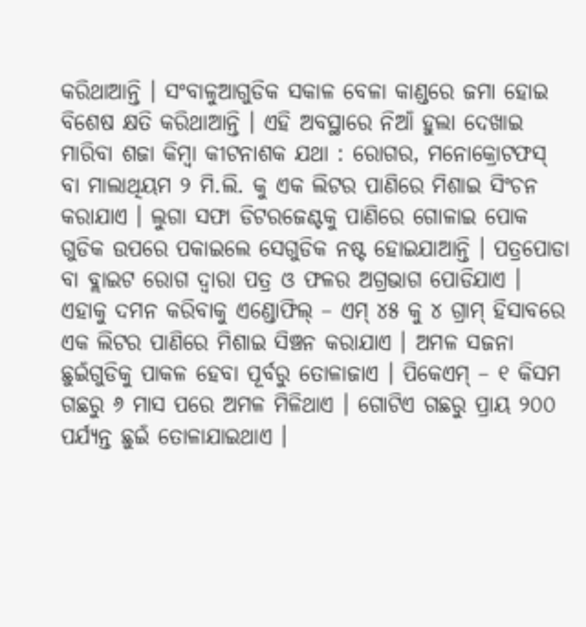କରିଥାଆନ୍ତି । ସଂବାଳୁଆଗୁଡିକ ସକାଳ ବେଳା କାଣ୍ଡରେ ଜମା ହୋଇ ବିଶେଷ କ୍ଷତି କରିଥାଆନ୍ତି । ଏହି ଅବସ୍ଥାରେ ନିଆଁ ହୁଲା ଦେଖାଇ ମାରିବା ଶଜା କିମ୍ବା କୀଟନାଶକ ଯଥା : ରୋଗର, ମନୋକ୍ରୋଟଫସ୍ ବା ମାଲାଥିୟମ ୨ ମି.ଲି. କୁ ଏକ ଲିଟର ପାଣିରେ ମିଶାଇ ସିଂଚନ କରାଯାଏ । ଲୁଗା ସଫା ଡିଟରଜେଣ୍ଟକୁ ପାଣିରେ ଗୋଳାଇ ପୋକ ଗୁଡିକ ଉପରେ ପକାଇଲେ ସେଗୁଡିକ ନଷ୍ଟ ହୋଇଯାଆନ୍ତି । ପତ୍ରପୋଡା ବା ବ୍ଲାଇଟ ରୋଗ ଦ୍ଵାରା ପତ୍ର ଓ ଫଳର ଅଗ୍ରଭାଗ ପୋଡିଯାଏ । ଏହାକୁ ଦମନ କରିବାକୁ ଏଣ୍ଡୋଫିଲ୍ – ଏମ୍ ୪୫ କୁ ୪ ଗ୍ରାମ୍ ହିସାବରେ ଏକ ଲିଟର ପାଣିରେ ମିଶାଇ ସିଞ୍ଚନ କରାଯାଏ । ଅମଳ ସଜନା ଛୁଇଁଗୁଡିକୁ ପାକଳ ହେବା ପୂର୍ବରୁ ତୋଳାଜାଏ । ପିକେଏମ୍ – ୧ କିସମ ଗଛରୁ ୬ ମାସ ପରେ ଅମଳ ମିଳିଥାଏ । ଗୋଟିଏ ଗଛରୁ ପ୍ରାୟ ୨୦୦ ପର୍ଯ୍ୟନ୍ତ ଛୁଇଁ ତୋଳାଯାଇଥାଏ ।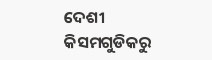ଦେଶୀ କିସମଗୁଡିକରୁ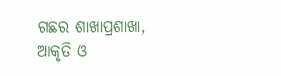ଗଛର ଶାଖାପ୍ରଶାଖା, ଆକୃତି ଓ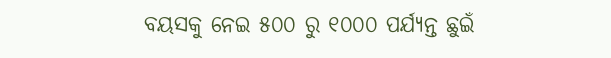ବୟସକୁ ନେଇ ୫୦୦ ରୁ ୧୦୦୦ ପର୍ଯ୍ୟନ୍ତ ଛୁଇଁ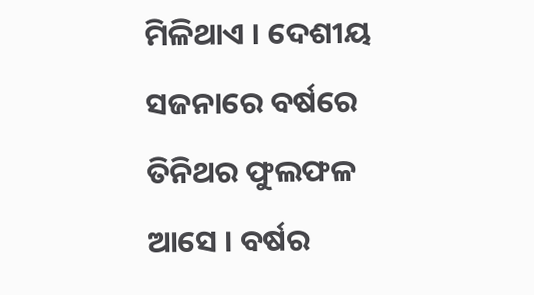ମିଳିଥାଏ । ଦେଶୀୟ ସଜନାରେ ବର୍ଷରେ ତିନିଥର ଫୁଲଫଳ ଆସେ । ବର୍ଷର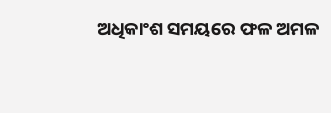ଅଧିକାଂଶ ସମୟରେ ଫଳ ଅମଳ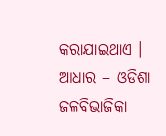କରାଯାଇଥାଏ । ଆଧାର – ଓଡିଶା ଜଳବିଭାଜିକା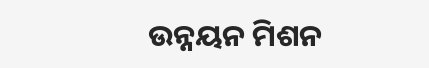ଉନ୍ନୟନ ମିଶନ